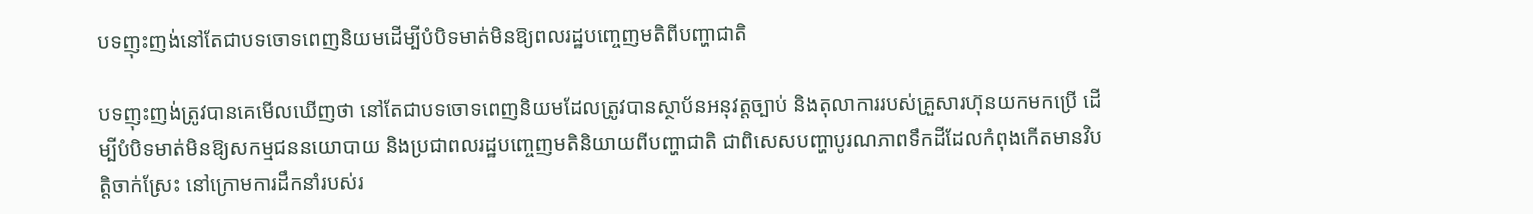បទញុះញង់នៅតែជាបទចោទពេញនិយមដើម្បីបំបិទមាត់មិនឱ្យពលរដ្ឋបញ្ចេញមតិពីបញ្ហាជាតិ

បទញុះញង់ត្រូវបានគេមើលឃើញថា នៅតែជាបទចោទពេញនិយមដែលត្រូវបានស្ថាប័នអនុវត្តច្បាប់ និងតុលាការរបស់គ្រួសារហ៊ុនយកមកប្រើ ដើម្បីបំបិទមាត់មិនឱ្យសកម្មជននយោបាយ និងប្រជាពលរដ្ឋបញ្ចេញមតិនិយាយពីបញ្ហាជាតិ ជាពិសេសបញ្ហាបូរណភាពទឹកដីដែលកំពុងកើតមានវិបត្តិចាក់ស្រែះ នៅក្រោមការដឹកនាំរបស់រ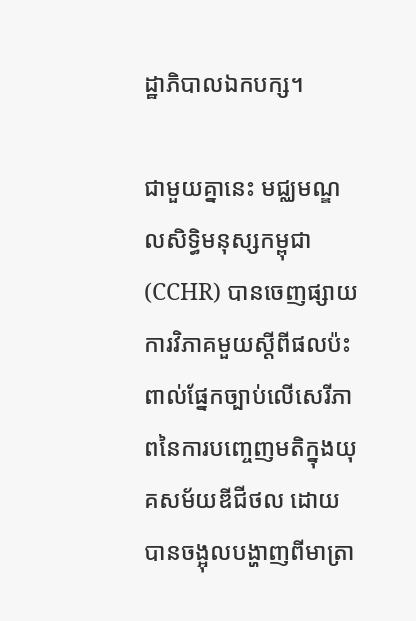ដ្ឋាភិបាលឯកបក្ស។

ជាមួយគ្នានេះ មជ្ឈមណ្ឌលសិទ្ធិមនុស្សកម្ពុជា (CCHR) បានចេញផ្សាយការវិភាគមួយស្ដីពីផលប៉ះពាល់ផ្នែកច្បាប់លើសេរីភាពនៃការបញ្ចេញមតិក្នុងយុគសម័យឌីជីថល ដោយបានចង្អុលបង្ហាញពីមាត្រា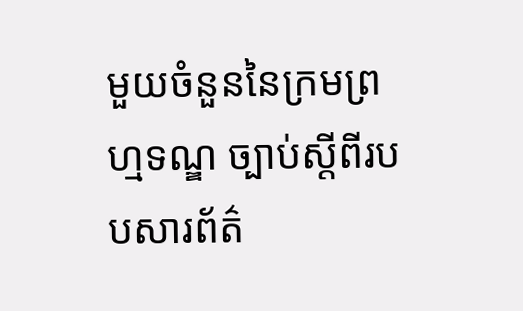មួយចំនួននៃក្រមព្រហ្មទណ្ឌ ច្បាប់ស្តីពីរបបសារព័ត៌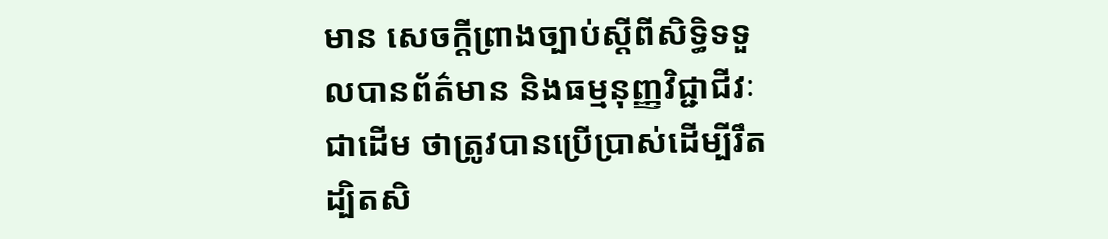មាន សេចក្ដីព្រាងច្បាប់ស្ដីពីសិទ្ធិទទួលបានព័ត៌មាន និងធម្មនុញ្ញវិជ្ជាជីវៈជាដើម ថាត្រូវបានប្រើប្រាស់ដើម្បីរឹតដ្បិតសិ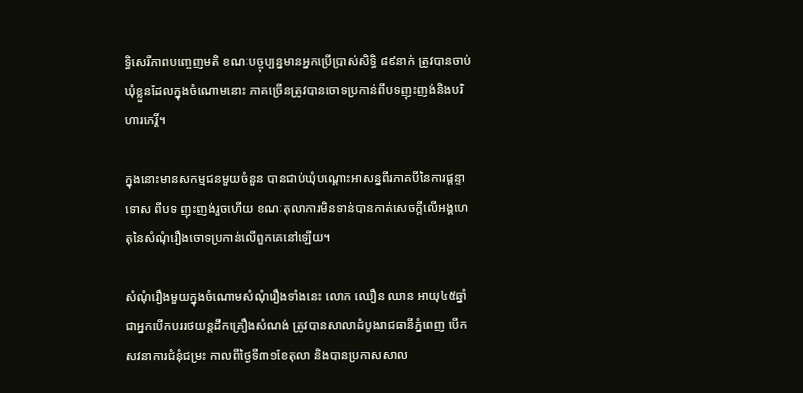ទ្ធិសេរីភាពបញ្ចេញមតិ ខណៈបច្ចុប្បន្នមានអ្នកប្រើប្រាស់សិទ្ធិ ៨៩នាក់ ត្រូវបានចាប់ឃុំខ្លួនដែលក្នុងចំណោមនោះ ភាគច្រើនត្រូវបានចោទប្រកាន់ពីបទញុះញង់និងបរិហារកេរ្តិ៍។

ក្នុងនោះមានសកម្មជនមួយចំនួន បានជាប់ឃុំបណ្តោះអាសន្នពីរភាគបីនៃការផ្តន្ទាទោស ពីបទ ញុះញង់រួចហើយ ខណៈតុលាការមិនទាន់បានកាត់សេចក្តីលើអង្គហេតុនៃសំណុំរឿងចោទប្រកាន់លើពួកគេនៅឡើយ។

សំណុំរឿងមួយក្នុងចំណោមសំណុំរឿងទាំងនេះ លោក ឈឿន ឈាន អាយុ៤៥ឆ្នាំ ជាអ្នកបើកបររថយន្តដឹកគ្រឿងសំណង់ ត្រូវបានសាលាដំបូងរាជធានីភ្នំពេញ បើកសវនាការជំនុំជម្រះ កាលពីថ្ងៃទី៣១ខែតុលា និងបានប្រកាសសាល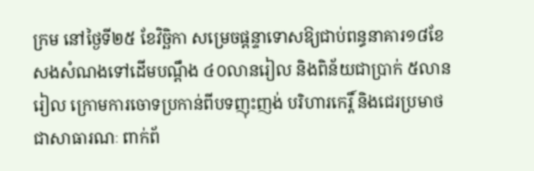ក្រម នៅថ្ងៃទី២៥ ខែវិច្ឆិកា សម្រេចផ្តន្ទាទោសឱ្យជាប់ពន្ធនាគារ១៨ខែ សងសំណងទៅដើមបណ្តឹង ៤០លានរៀល និងពិន័យជាប្រាក់ ៥លានរៀល ក្រោមការចោទប្រកាន់ពីបទញុះញង់ បរិហារកេរ្តិ៍ និងជេរប្រមាថជាសាធារណៈ ពាក់ព័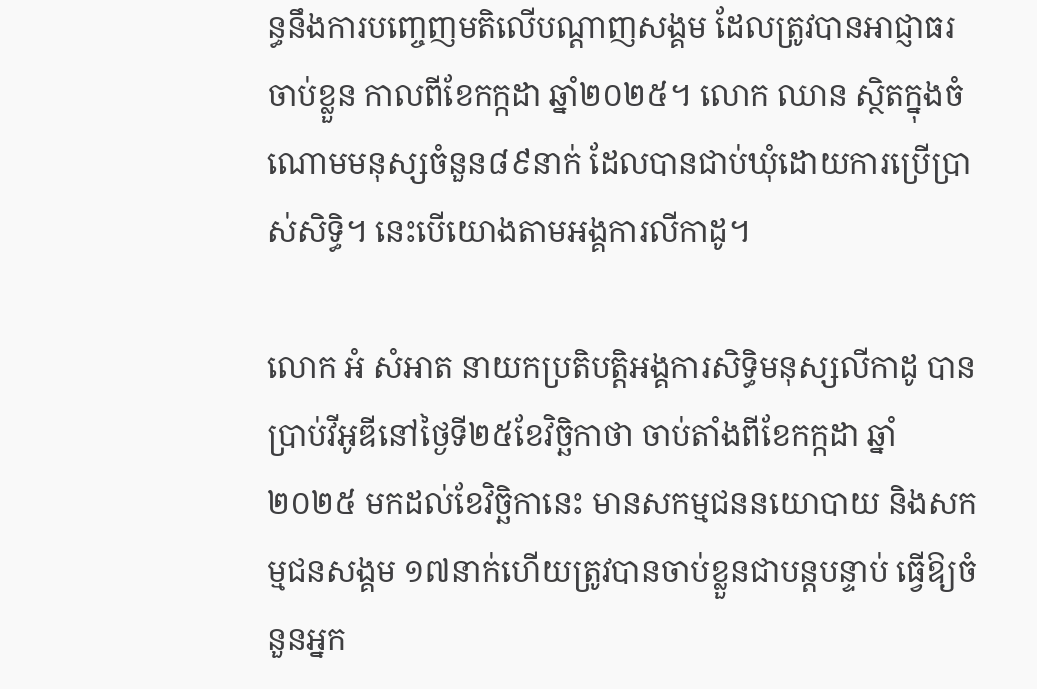ន្ធនឹងការបញ្ចេញមតិលើបណ្តាញសង្គម ដែលត្រូវបានអាជ្ញាធរចាប់ខ្លួន កាលពីខែកក្កដា ឆ្នាំ២០២៥។ លោក ឈាន ស្ថិតក្នុងចំណោមមនុស្សចំនួន៨៩នាក់ ដែលបានជាប់ឃុំដោយការប្រើប្រាស់សិទិ្ធ។ នេះបើយោងតាមអង្គការលីកាដូ។

លោក អំ សំអាត នាយកប្រតិបត្តិអង្គការសិទ្ធិមនុស្សលីកាដូ បានប្រាប់វីអូឌីនៅថ្ងៃទី២៥ខែវិច្ឆិកាថា ចាប់តាំងពីខែកក្កដា ឆ្នាំ២០២៥ មកដល់ខែវិច្ឆិកានេះ មានសកម្មជននយោបាយ និងសកម្មជនសង្គម ១៧នាក់ហើយត្រូវបានចាប់ខ្លួនជាបន្តបន្ទាប់ ធ្វើឱ្យចំនួនអ្នក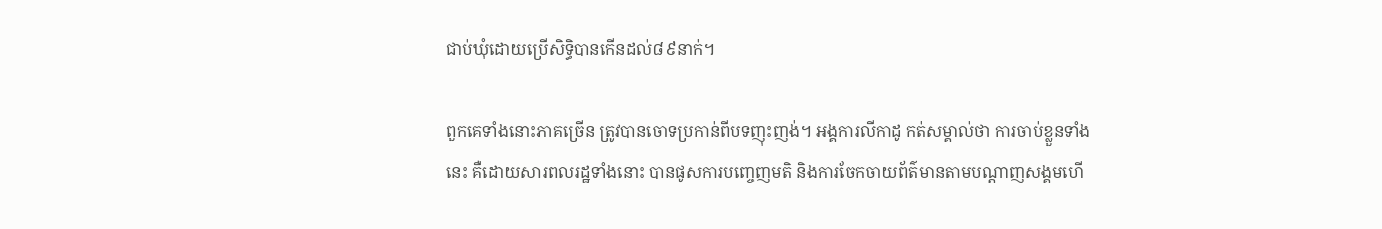ជាប់ឃុំដោយប្រើសិទ្ធិបានកើនដល់៨៩នាក់។

ពួកគេទាំងនោះភាគច្រើន ត្រូវបានចោទប្រកាន់ពីបទញុះញង់។ អង្គការលីកាដូ កត់សម្គាល់ថា ការចាប់ខ្លួនទាំងនេះ គឺដោយសារពលរដ្ឋទាំងនោះ បានផូសការបញ្ចេញមតិ និងការចែកចាយព័ត៌មានតាមបណ្តាញសង្គមហើ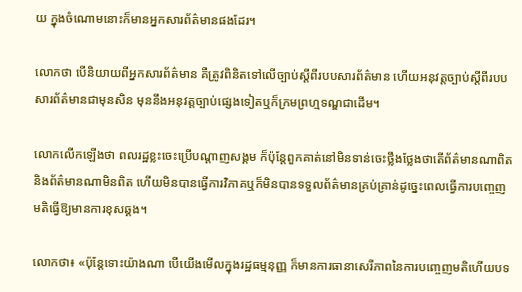យ ក្នុងចំណោមនោះក៏មានអ្នកសារព័ត៌មានផងដែរ។

លោកថា បើនិយាយពីអ្នកសារព័ត៌មាន គឺត្រូវពិនិតទៅលើច្បាប់ស្តីពីរបបសារព័ត៌មាន ហើយអនុវត្តច្បាប់ស្តីពីរបបសារព័ត៌មានជាមុនសិន មុននឹងអនុវត្តច្បាប់ផ្សេងទៀតឬក៏ក្រមព្រហ្មទណ្ឌជាដើម។

លោកលើកឡើងថា ពលរដ្ឋខ្លះចេះប្រើបណ្តាញសង្គម ក៏ប៉ុន្តែពួកគាត់នៅមិនទាន់ចេះថ្លឹងថ្លែងថាតើព័ត៌មានណាពិត និងព័ត៌មានណាមិនពិត ហើយមិនបានធ្វើការវិភាគឬក៏មិនបានទទួលព័ត៌មានគ្រប់គ្រាន់ដូច្នេះពេលធ្វើការបញ្ចេញមតិធ្វើឱ្យមានការខុសឆ្គង។

លោកថា៖ «ប៉ុន្តែទោះយ៉ាងណា បើយើងមើលក្នុងរដ្ឋធម្មនុញ្ញ ក៏មានការធានាសេរីភាពនៃការបញ្ចេញមតិហើយបទ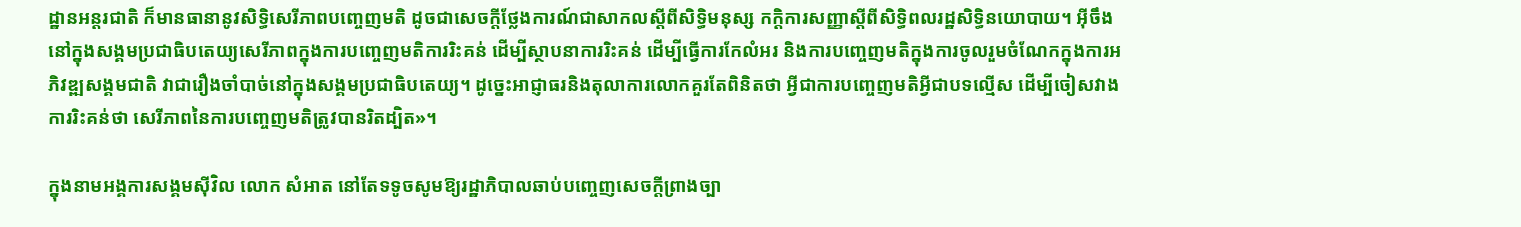ដ្ឋានអន្តរជាតិ ក៏មានធានានូវសិទ្ធិសេរីភាពបញ្ចេញមតិ ដូចជាសេចក្តីថ្លែងការណ៍ជាសាកលស្តីពីសិទ្ធិមនុស្ស កក្តិការសញ្ញាស្តីពីសិទ្ធិពលរដ្ឋសិទ្ធិនយោបាយ។ អ៊ីចឹងនៅក្នុងសង្គមប្រជាធិបតេយ្យសេរីភាពក្នុងការបញ្ចេញមតិការរិះគន់ ដើម្បីស្ថាបនាការរិះគន់ ដើម្បីធ្វើការកែលំអរ និងការបញ្ចេញមតិក្នុងការចូលរួមចំណែកក្នុងការអភិវឌ្ឍសង្គមជាតិ វាជារឿងចាំបាច់នៅក្នុងសង្គមប្រជាធិបតេយ្យ។ ដូច្នេះអាជ្ញាធរនិងតុលាការលោកគួរតែពិនិតថា អ្វីជាការបញ្ចេញមតិអ្វីជាបទល្មើស ដើម្បីចៀសវាងការរិះគន់ថា សេរីភាពនៃការបញ្ចេញមតិត្រូវបានរិតដ្បិត»។

ក្នុងនាមអង្គការសង្គមស៊ីវិល លោក សំអាត នៅតែទទូចសូមឱ្យរដ្ឋាភិបាលឆាប់បញ្ចេញសេចក្តីព្រាងច្បា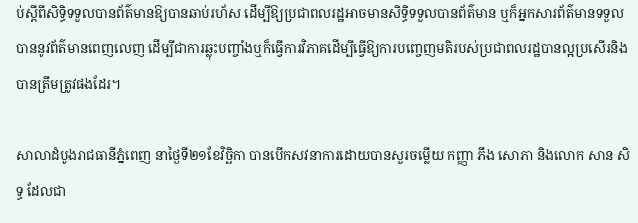ប់ស្តីពីសិទ្ធិទទួលបានព័ត៌មានឱ្យបានឆាប់រហ័ស ដើម្បីឱ្យប្រជាពលរដ្ឋអាចមានសិទ្ធិទទួលបានព័ត៌មាន ឬក៏អ្នកសារព័ត៌មានទទួលបាននូវព័ត៌មានពេញលេញ ដើម្បីជាការឆ្លុះបញ្ចាំងឬក៏ធ្វើការវិភាគដើម្បីធ្វើឱ្យការបញ្ចេញមតិរបស់ប្រជាពលរដ្ឋបានល្អប្រសើរនិងបានត្រឹមត្រូវផងដែរ។

សាលាដំបូងរាជធានីភ្នំពេញ នាថ្ងៃទី២១ខែវិច្ឆិកា បានបើកសវនាការដោយបានសួរចម្លើយ កញ្ញា ភឹង សោភា និងលោក សាន សិទ្ធ ដែលជា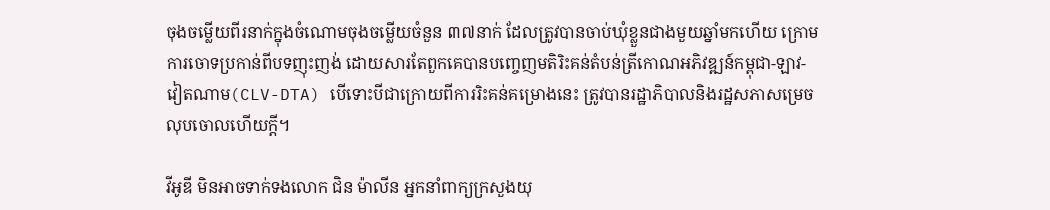ចុងចម្លើយពីរនាក់ក្នុងចំណោមចុងចម្លើយចំនួន ៣៧នាក់ ដែលត្រូវបានចាប់ឃុំខ្លួនជាងមួយឆ្នាំមកហើយ ក្រោមការចោទប្រកាន់ពីបទញុះញង់ ដោយសារតែពួកគេបានបញ្ចេញមតិរិះគន់តំបន់ត្រីកោណអភិវឌ្ឍន៍កម្ពុជា-ឡាវ-វៀតណាម(CLV-DTA) បើទោះបីជាក្រោយពីការរិះគន់គម្រោងនេះ ត្រូវបានរដ្ឋាភិបាលនិងរដ្ឋសភាសម្រេចលុបចោលហើយក្តី។

វីអូឌី មិនអាចទាក់ទងលោក ជិន ម៉ាលីន អ្នកនាំពាក្យក្រសួងយុ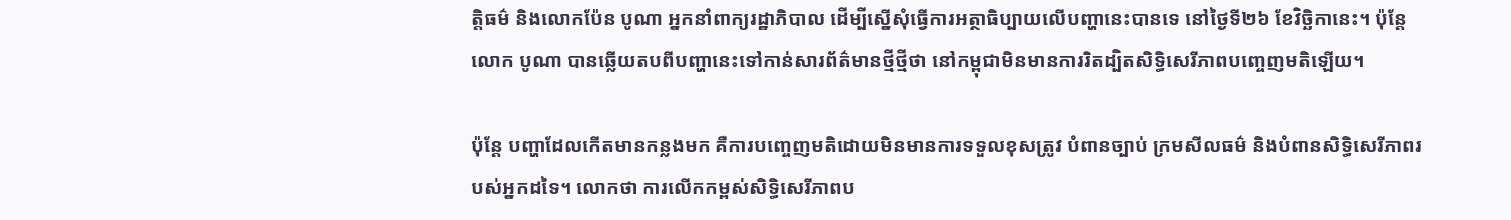ត្តិធម៌ និងលោកប៉ែន បូណា អ្នកនាំពាក្យរដ្ឋាភិបាល ដើម្បីស្នើសុំធ្វើការអត្ថាធិប្បាយលើបញ្ហានេះបានទេ នៅថ្ងៃទី២៦ ខែវិច្ឆិកានេះ។ ប៉ុន្តែលោក បូណា បានឆ្លើយតបពីបញ្ហានេះទៅកាន់សារព័ត៌មានថ្មីថ្មីថា នៅកម្ពុជាមិនមានការរិតដ្បិតសិទ្ធិសេរីភាពបញ្ចេញមតិឡើយ។

ប៉ុន្តែ បញ្ហាដែលកើតមានកន្លងមក គឺការបញ្ចេញមតិដោយមិនមានការទទួលខុសត្រូវ បំពានច្បាប់ ក្រមសីលធម៌ និងបំពានសិទ្ធិសេរីភាពរបស់អ្នកដទៃ។ លោកថា ការលើកកម្ពស់សិទ្ធិសេរីភាពប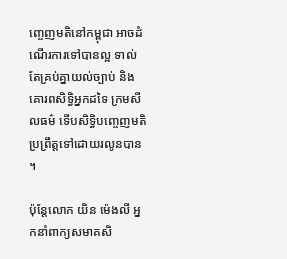ញ្ចេញមតិនៅកម្ពុជា អាចដំណើរការទៅបានល្អ ទាល់តែគ្រប់គ្នាយល់ច្បាប់ និងគោរពសិទ្ធិអ្នកដទៃ ក្រមសីលធម៌ ទើបសិទ្ធិបញ្ចេញមតិ ប្រព្រឹត្តទៅដោយរលូនបាន។

ប៉ុន្តែលោក យិន ម៉េងលី អ្នកនាំពាក្យសមាគសិ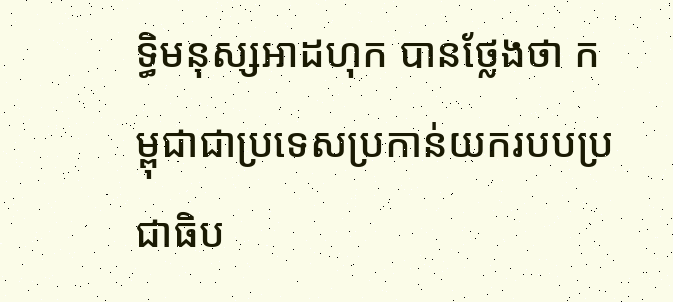ទ្ធិមនុស្សអាដហុក បានថ្លែងថា កម្ពុជាជាប្រទេសប្រកាន់យករបបប្រជាធិប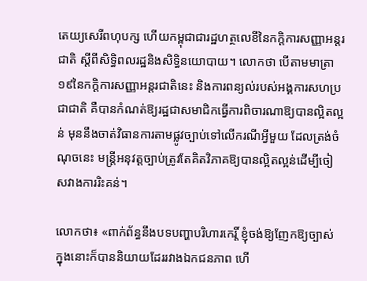តេយ្យសេរីពហុបក្ស ហើយកម្ពុជាជារដ្ឋហត្ថលេខីនៃកក្តិការសញ្ញាអន្តរជាតិ ស្តីពីសិទ្ធិពលរដ្ឋនិងសិទ្ធិនយោបាយ។ លោកថា បើតាមមាត្រា១៩នៃកក្តិការសញ្ញាអន្តរជាតិនេះ និងការពន្យល់របស់អង្គការសហប្រជាជាតិ គឺបានកំណត់ឱ្យរដ្ឋជាសមាជិកធ្វើការពិចារណាឱ្យបានលិ្អតល្អន់ មុននឹងចាត់វិធានការតាមផ្លូវច្បាប់ទៅលើករណីអ្វីមួយ ដែលត្រង់ចំណុចនេះ មន្ត្រីអនុវត្តច្បាប់ត្រូវតែគិតវិភាគឱ្យបានល្អិតល្អន់ដើម្បីចៀសវាងការរិះគន់។

លោកថា៖ «ពាក់ព័ន្ធនឹងបទបញ្ហាបរិហារកេរ្តិ៍ ខ្ញុំចង់ឱ្យញែកឱ្យច្បាស់ ក្នុងនោះក៏បាននិយាយដែររវាងឯកជនភាព ហើ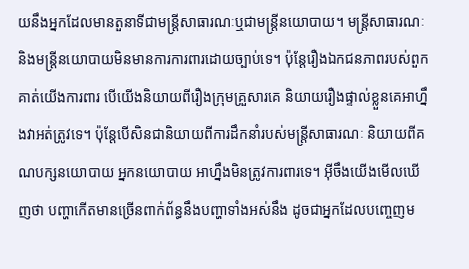យនឹងអ្នកដែលមានតួនាទីជាមន្ត្រីសាធារណៈឬជាមន្ត្រីនយោបាយ។ មន្ត្រីសាធារណៈ និងមន្ត្រីនយោបាយមិនមានការការពារដោយច្បាប់ទេ។ ប៉ុន្តែរឿងឯកជនភាពរបស់ពួកគាត់យើងការពារ បើយើងនិយាយពីរឿងក្រុមគ្រួសារគេ និយាយរឿងផ្ទាល់ខ្លួនគេអាហ្នឹងវាអត់ត្រូវទេ។ ប៉ុន្តែបើសិនជានិយាយពីការដឹកនាំរបស់មន្ត្រីសាធារណៈ និយាយពីគណបក្សនយោបាយ អ្នកនយោបាយ អាហ្នឹងមិនត្រូវការពារទេ។ អ៊ីចឹងយើងមើលឃើញថា បញ្ហាកើតមានច្រើនពាក់ព័ន្ធនឹងបញ្ហាទាំងអស់នឹង ដូចជាអ្នកដែលបញ្ចេញម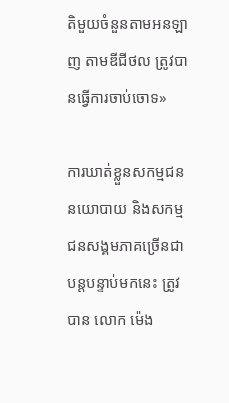តិមួយចំនួនតាមអនឡាញ តាមឌីជីថល ត្រូវបានធ្វើការចាប់ចោទ»

ការឃាត់ខ្លួនសកម្មជននយោបាយ និងសកម្មជនសង្គមភាគច្រើនជាបន្តបន្ទាប់មកនេះ ត្រូវបាន លោក ម៉េង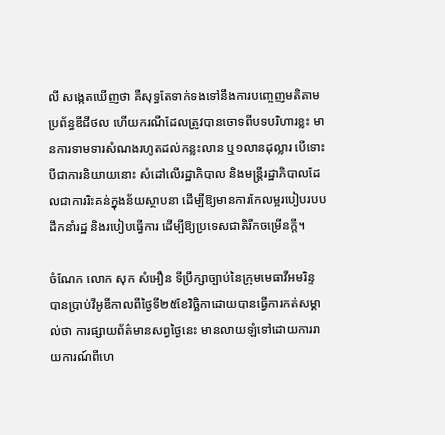លី សង្កេតឃើញថា គឺសុទ្ធតែទាក់ទងទៅនឹងការបញ្ចេញមតិតាមប្រព័ន្ធឌីជីថល ហើយករណីដែលត្រូវបានចោទពីបទបរិហារខ្លះ មានការទាមទារសំណងរហូតដល់កន្លះលាន ឬ១លានដុល្លារ បើទោះបីជាការនិយាយនោះ សំដៅលើរដ្ឋាភិបាល និងមន្ត្រីរដ្ឋាភិបាលដែលជាការរិះគន់ក្នុងន័យស្ថាបនា ដើម្បីឱ្យមានការកែលម្អរបៀបរបបដឹកនាំរដ្ឋ និងរបៀបធ្វើការ ដើម្បីឱ្យប្រទេសជាតិរីកចម្រើនក្តី។

ចំណែក លោក សុក សំអឿន ទីប្រឹក្សាច្បាប់នៃក្រុមមេធាវីអមរិន្ទ បានប្រាប់វីអូឌីកាលពីថ្ងៃទី២៥ខែវិច្ឆិកាដោយបានធ្វើការកត់សម្គាល់ថា ការផ្សាយព័ត៌មានសព្វថ្ងៃនេះ មានលាយឡំទៅដោយការរាយការណ៍ពីហេ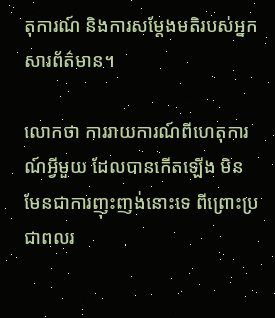តុការណ៍ និងការសម្តែងមតិរបស់អ្នកសារព័ត៌មាន។

លោកថា ការរាយការណ៍ពីហេតុការណ៍អ្វីមួយ ដែលបានកើតឡើង មិនមែនជាការញុះញង់នោះទេ ពីព្រោះប្រជាពលរ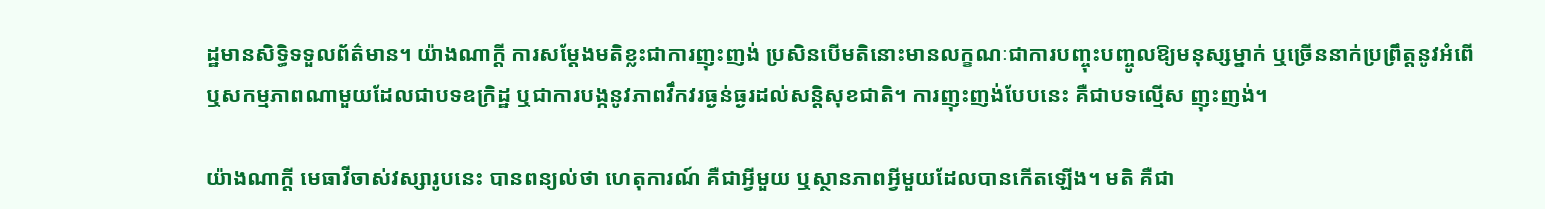ដ្ឋមានសិទ្ធិទទួលព័ត៌មាន។ យ៉ាងណាក្តី ការសម្តែងមតិខ្លះជាការញុះញង់ ប្រសិនបើមតិនោះមានលក្ខណៈជាការបញ្ចុះបញ្ចូលឱ្យមនុស្សម្នាក់ ឬច្រើននាក់ប្រព្រឹត្តនូវអំពើ ឬសកម្មភាពណាមួយដែលជាបទឧក្រិដ្ឋ ឬជាការបង្កនូវភាពវឹកវរធ្ងន់ធ្ងរដល់សន្តិសុខជាតិ។ ការញុះញង់បែបនេះ គឺជាបទល្មើស ញុះញង់។

យ៉ាងណាក្តី មេធាវីចាស់វស្សារូបនេះ បានពន្យល់ថា ហេតុការណ៍ គឺជាអ្វីមួយ ឬស្ថានភាពអ្វីមួយដែលបានកើតឡើង។ មតិ គឺជា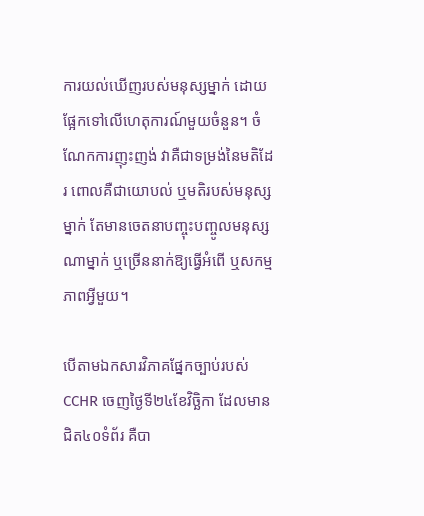ការយល់ឃើញរបស់មនុស្សម្នាក់ ដោយផ្អែកទៅលើហេតុការណ៍មួយចំនួន។ ចំណែកការញុះញង់ វាគឺជាទម្រង់នៃមតិដែរ ពោលគឺជាយោបល់ ឬមតិរបស់មនុស្សម្នាក់ តែមានចេតនាបញ្ចុះបញ្ចូលមនុស្សណាម្នាក់ ឬច្រើននាក់ឱ្យធ្វើអំពើ ឬសកម្មភាពអ្វីមួយ។

បើតាមឯកសារវិភាគផ្នែកច្បាប់របស់ CCHR ចេញថ្ងៃទី២៤ខែវិច្ឆិកា ដែលមានជិត៤០ទំព័រ គឺបា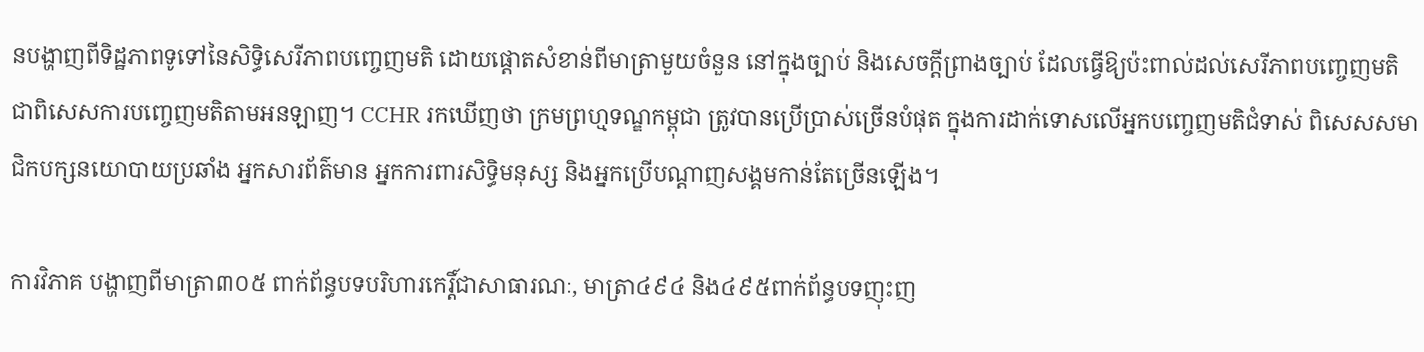នបង្ហាញពីទិដ្ឋភាពទូទៅនៃសិទ្ធិសេរីភាពបញ្ចេញមតិ ដោយផ្ដោតសំខាន់ពីមាត្រាមួយចំនួន នៅក្នុងច្បាប់ និងសេចក្តីព្រាងច្បាប់ ដែលធ្វើឱ្យប៉ះពាល់ដល់សេរីភាពបញ្ចេញមតិ ជាពិសេសការបញ្ចេញមតិតាមអនឡាញ។ CCHR រកឃើញថា ក្រមព្រហ្មទណ្ឌកម្ពុជា ត្រូវបានប្រើប្រាស់ច្រើនបំផុត ក្នុងការដាក់ទោសលើអ្នកបញ្ចេញមតិជំទាស់ ពិសេសសមាជិកបក្សនយោបាយប្រឆាំង អ្នកសារព័ត៌មាន អ្នកការពារសិទ្ធិមនុស្ស និងអ្នកប្រើបណ្ដាញសង្គមកាន់តែច្រើនឡើង។

ការវិភាគ បង្ហាញពីមាត្រា៣០៥ ពាក់ព័ន្ធបទបរិហារកេរ្តិ៍ជាសាធារណៈ, មាត្រា៤៩៤ និង៤៩៥ពាក់ព័ន្ធបទញុះញ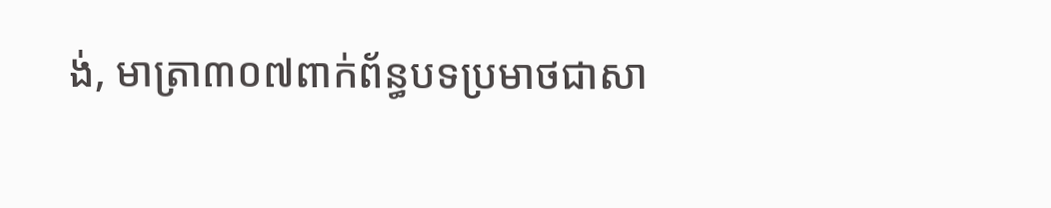ង់, មាត្រា៣០៧ពាក់ព័ន្ធបទប្រមាថជាសា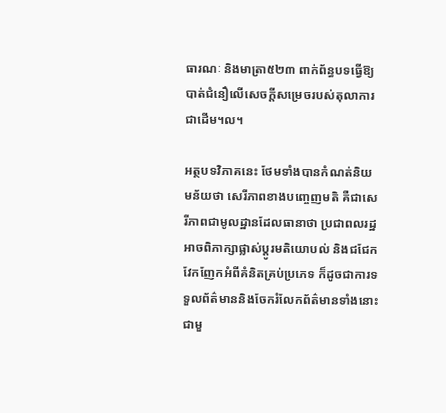ធារណៈ និងមាត្រា៥២៣ ពាក់ព័ន្ធបទធ្វើឱ្យបាត់ជំនឿលើសេចក្តីសម្រេចរបស់តុលាការ ជាដើម។ល។

អត្ថបទវិភាគនេះ ថែមទាំងបានកំណត់និយមន័យថា សេរីភាពខាងបញ្ចេញមតិ គឺជាសេរីភាពជាមូលដ្ឋានដែលធានាថា ប្រជាពលរដ្ឋអាចពិភាក្សាផ្លាស់ប្តូរមតិយោបល់ និងជជែកវែកញែកអំពីគំនិតគ្រប់ប្រភេទ ក៏ដូចជាការទទួលព័ត៌មាននិងចែករំលែកព័ត៌មានទាំងនោះ ជាមួ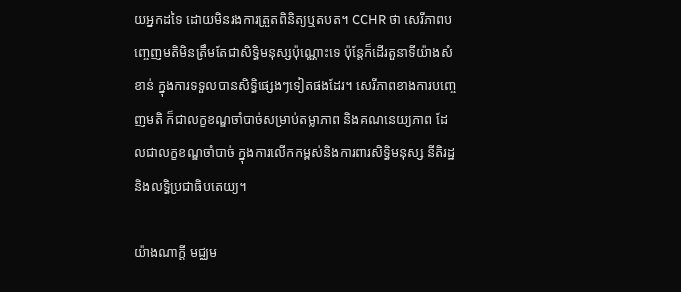យអ្នកដទៃ ដោយមិនរងការត្រួតពិនិត្យឬតបត។ CCHR ថា សេរីភាពបញ្ចេញមតិមិនត្រឹមតែជាសិទ្ធិមនុស្សប៉ុណ្ណោះទេ ប៉ុន្តែក៏ដើរតួនាទីយ៉ាងសំខាន់ ក្នុងការទទួលបានសិទ្ធិផ្សេងៗទៀតផងដែរ។ សេរីភាពខាងការបញ្ចេញមតិ ក៏ជាលក្ខខណ្ឌចាំបាច់សម្រាប់តម្លាភាព និងគណនេយ្យភាព ដែលជាលក្ខខណ្ឌចាំបាច់ ក្នុងការលើកកម្ពស់និងការពារសិទ្ធិមនុស្ស នីតិរដ្ឋ និងលទ្ធិប្រជាធិបតេយ្យ។

យ៉ាងណាក្តី មជ្ឈម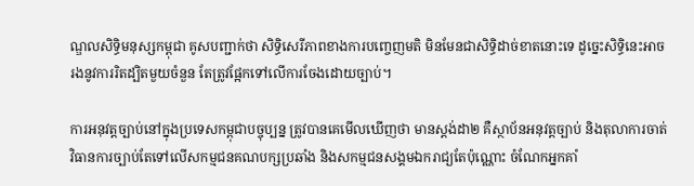ណ្ឌលសិទ្ធិមនុស្សកម្ពុជា គូសបញ្ជាក់ថា សិទ្ធិសេរីភាពខាងការបញ្ចេញមតិ មិនមែនជាសិទ្ធិដាច់ខាតនោះទេ ដូច្នេះសិទ្ធិនេះអាចរងនូវការរិតដ្បិតមួយចំនួន តែត្រូវផ្អែកទៅលើការចែងដោយច្បាប់។

ការអនុវត្តច្បាប់នៅក្នុងប្រទេសកម្ពុជាបច្ចុប្បន្ន ត្រូវបានគេមើលឃើញថា មានស្តង់ដា២ គឺស្ថាប័នអនុវត្តច្បាប់ និងតុលាការចាត់វិធានការច្បាប់តែទៅលើសកម្មជនគណបក្សប្រឆាំង និងសកម្មជនសង្គមឯករាជ្យតែប៉ុណ្ណោះ ចំណែកអ្នកគាំ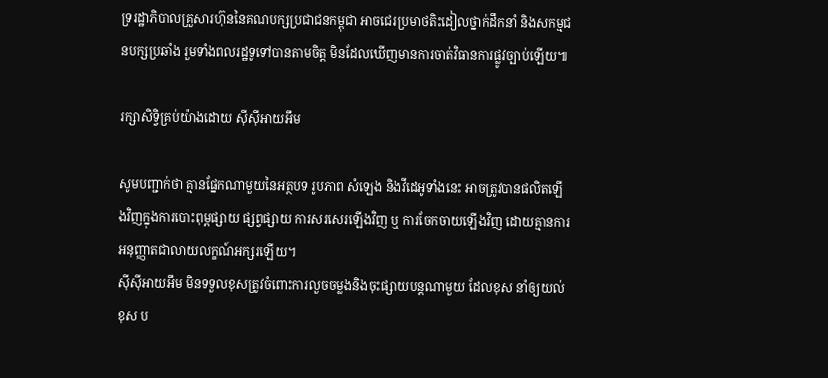ទ្ររដ្ឋាភិបាលគ្រួសារហ៊ុននៃគណបក្សប្រជាជនកម្ពុជា អាចជេរប្រមាថតិះដៀលថ្នាក់ដឹកនាំ និងសកម្មជនបក្សប្រឆាំង រួមទាំងពលរដ្ឋទូទៅបានតាមចិត្ត មិនដែលឃើញមានការចាត់វិធានការផ្លូវច្បាប់ឡើយ៕

រក្សាសិទ្វិគ្រប់យ៉ាងដោយ ស៊ីស៊ីអាយអឹម

សូមបញ្ជាក់ថា គ្មានផ្នែកណាមួយនៃអត្ថបទ រូបភាព សំឡេង និងវីដេអូទាំងនេះ អាចត្រូវបានផលិតឡើងវិញក្នុងការបោះពុម្ពផ្សាយ ផ្សព្វផ្សាយ ការសរសេរឡើងវិញ ឬ ការចែកចាយឡើងវិញ ដោយគ្មានការអនុញ្ញាតជាលាយលក្ខណ៍អក្សរឡើយ។
ស៊ីស៊ីអាយអឹម មិនទទួលខុសត្រូវចំពោះការលួចចម្លងនិងចុះផ្សាយបន្តណាមួយ ដែលខុស នាំឲ្យយល់ខុស ប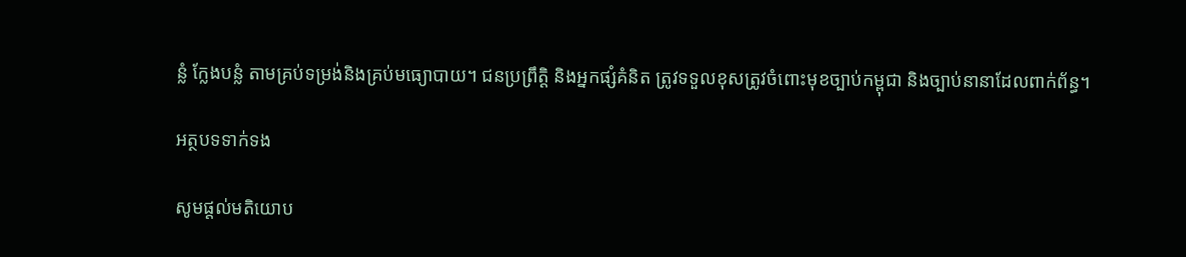ន្លំ ក្លែងបន្លំ តាមគ្រប់ទម្រង់និងគ្រប់មធ្យោបាយ។ ជនប្រព្រឹត្តិ និងអ្នកផ្សំគំនិត ត្រូវទទួលខុសត្រូវចំពោះមុខច្បាប់កម្ពុជា និងច្បាប់នានាដែលពាក់ព័ន្ធ។

អត្ថបទទាក់ទង

សូមផ្ដល់មតិយោប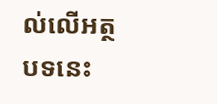ល់លើអត្ថបទនេះ